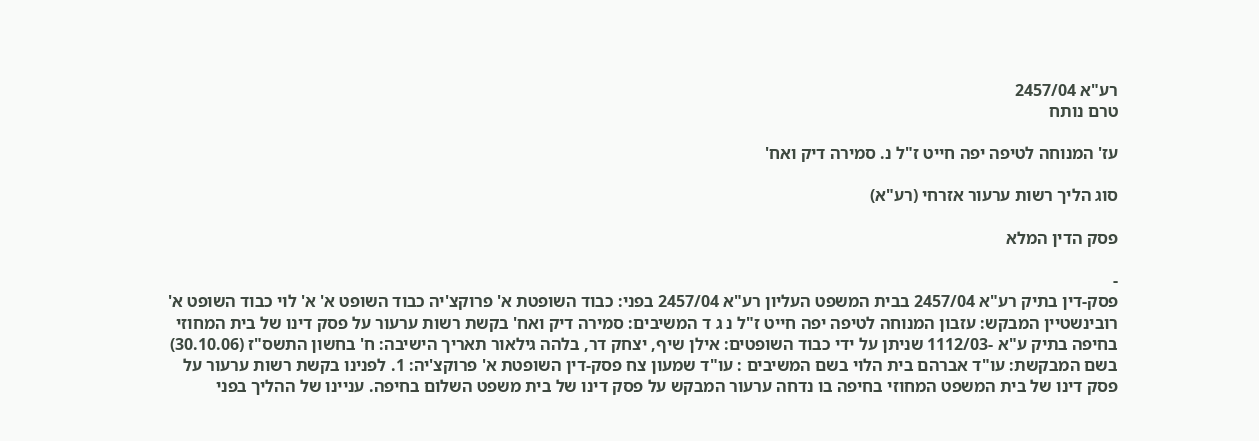רע"א 2457/04
טרם נותח

עז' המנוחה לטיפה יפה חייט ז"ל נ. סמירה דיק ואח'

סוג הליך רשות ערעור אזרחי (רע"א)

פסק הדין המלא

-
פסק-דין בתיק רע"א 2457/04 בבית המשפט העליון רע"א 2457/04 בפני: כבוד השופטת א' פרוקצ'יה כבוד השופט א' א' לוי כבוד השופט א' רובינשטיין המבקש: עזבון המנוחה לטיפה יפה חייט ז"ל נ ג ד המשיבים: סמירה דיק ואח' בקשת רשות ערעור על פסק דינו של בית המחוזי בחיפה בתיק ע"א -1112/03 שניתן על ידי כבוד השופטים: אילן שיף, יצחק דר, בלהה גילאור תאריך הישיבה: ח' בחשון התשס"ז (30.10.06) בשם המבקשת: עו"ד אברהם בית הלוי בשם המשיבים : עו"ד שמעון צח פסק-דין השופטת א' פרוקצ'יה: 1. לפנינו בקשת רשות ערעור על פסק דינו של בית המשפט המחוזי בחיפה בו נדחה ערעור המבקש על פסק דינו של בית משפט השלום בחיפה. עניינו של ההליך בפני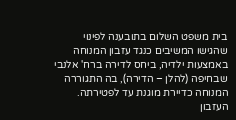בית משפט השלום בתובענה לפינוי שהגישו המשיבים כנגד עזבון המנוחה באמצעות ילדיה, ביחס לדירה ברח' אלנבי שבחיפה (להלן – הדירה), בה התגוררה המנוחה כדיירת מוגנת עד לפטירתה. העזבון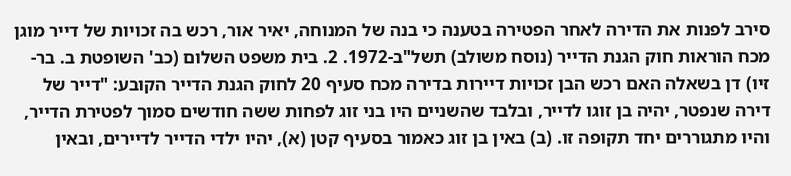סירב לפנות את הדירה לאחר הפטירה בטענה כי בנה של המנוחה, יאיר אור, רכש בה זכויות של דייר מוגן מכח הוראות חוק הגנת הדייר (נוסח משולב) תשל"ב-1972. 2. בית משפט השלום (כב' השופטת ב. בר-זיו) דן בשאלה האם רכש הבן זכויות דיירות בדירה מכח סעיף 20 לחוק הגנת הדייר הקובע: "דייר של דירה שנפטר, יהיה בן זוגו לדייר, ובלבד שהשניים היו בני זוג לפחות ששה חודשים סמוך לפטירת הדייר, והיו מתגוררים יחד תקופה זו. (ב) באין בן זוג כאמור בסעיף קטן (א), יהיו ילדי הדייר לדיירים, ובאין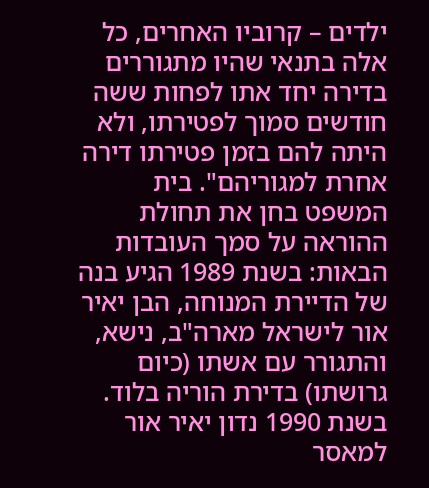ילדים – קרוביו האחרים, כל אלה בתנאי שהיו מתגוררים בדירה יחד אתו לפחות ששה חודשים סמוך לפטירתו, ולא היתה להם בזמן פטירתו דירה אחרת למגוריהם". בית המשפט בחן את תחולת ההוראה על סמך העובדות הבאות: בשנת 1989 הגיע בנה של הדיירת המנוחה, הבן יאיר אור לישראל מארה"ב, נישא, והתגורר עם אשתו (כיום גרושתו) בדירת הוריה בלוד. בשנת 1990 נדון יאיר אור למאסר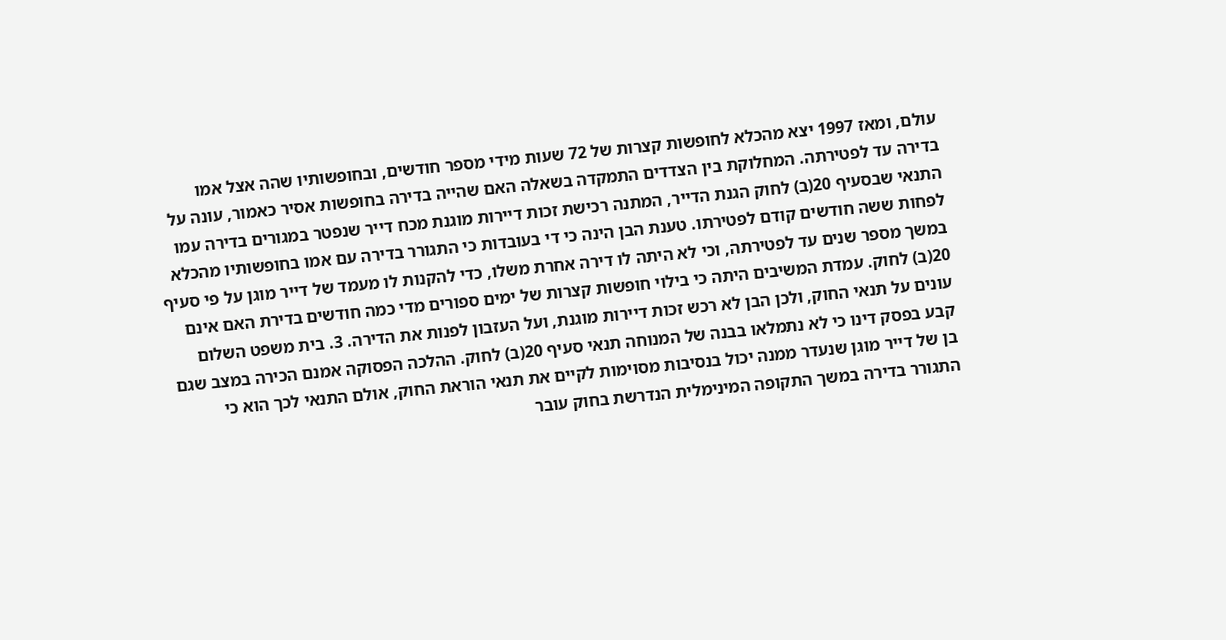עולם, ומאז 1997 יצא מהכלא לחופשות קצרות של 72 שעות מידי מספר חודשים, ובחופשותיו שהה אצל אמו בדירה עד לפטירתה. המחלוקת בין הצדדים התמקדה בשאלה האם שהייה בדירה בחופשות אסיר כאמור, עונה על התנאי שבסעיף 20(ב) לחוק הגנת הדייר, המתנה רכישת זכות דיירות מוגנת מכח דייר שנפטר במגורים בדירה עמו לפחות ששה חודשים קודם לפטירתו. טענת הבן הינה כי די בעובדות כי התגורר בדירה עם אמו בחופשותיו מהכלא במשך מספר שנים עד לפטירתה, וכי לא היתה לו דירה אחרת משלו, כדי להקנות לו מעמד של דייר מוגן על פי סעיף 20(ב) לחוק. עמדת המשיבים היתה כי בילוי חופשות קצרות של ימים ספורים מדי כמה חודשים בדירת האם אינם עונים על תנאי החוק, ולכן הבן לא רכש זכות דיירות מוגנת, ועל העזבון לפנות את הדירה. 3. בית משפט השלום קבע בפסק דינו כי לא נתמלאו בבנה של המנוחה תנאי סעיף 20(ב) לחוק. ההלכה הפסוקה אמנם הכירה במצב שגם בן של דייר מוגן שנעדר ממנה יכול בנסיבות מסוימות לקיים את תנאי הוראת החוק, אולם התנאי לכך הוא כי התגורר בדירה במשך התקופה המינימלית הנדרשת בחוק עובר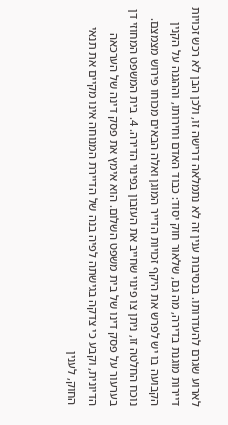לארוע שגרם להעדרותו. בנסיבות ענין זה לא נתמלאה דרישה זו, ולכן הבן לא רכש זכויות דיירות מוגנת בדירה, מה גם, שלאור חוק יסוד: כבוד האדם וחירותו, וההגנה על הקנין הקבועה בו יש לפרש את היקף זכויות הדייר המוגן ואלה הבאים מכוחו פירוש מצמצם. נוכח החלטה זו, ניתן צו פינוי שחייב את העזבון בפינוי הדירה. 4. בית המשפט המחוזי דן בערעור על פסק דינו של בית משפט השלום. הוא אימץ את פסק דינה של הערכאה הדיונית, וקבע כי צדקה בגישתה לפיה בנה של הדיירת המנוחה אינו מקיים את תנאי החוק, לענין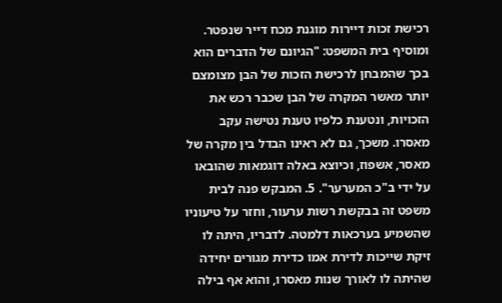רכישת זכות דיירות מוגנת מכח דייר שנפטר. ומוסיף בית המשפט: "הגיונם של הדברים הוא בכך שהמבחן לרכישת הזכות של הבן מצומצם יותר מאשר המקרה של הבן שכבר רכש את הזכויות, ונטענת כלפיו טענת נטישה עקב מאסרו. משכך, גם לא ראינו הבדל בין מקרה של מאסר, אשפוז, וכיוצא באלה דוגמאות שהובאו על ידי ב"כ המערער". 5. המבקש פנה לבית משפט זה בבקשת רשות ערעור, וחזר על טיעוניו שהשמיע בערכאות דלמטה. לדבריו, היתה לו זיקת שייכות לדירת אמו כדירת מגורים יחידה שהיתה לו לאורך שנות מאסרו, והוא אף בילה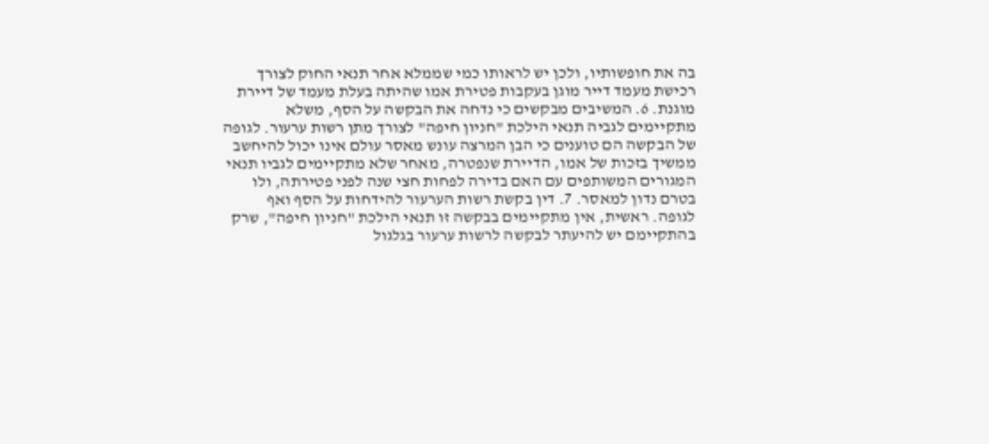בה את חופשותיו, ולכן יש לראותו כמי שממלא אחר תנאי החוק לצורך רכישת מעמד דייר מוגן בעקבות פטירת אמו שהיתה בעלת מעמד של דיירת מוגנת. 6. המשיבים מבקשים כי נדחה את הבקשה על הסף, משלא מתקיימים לגביה תנאי הילכת "חניון חיפה" לצורך מתן רשות ערעור. לגופה של הבקשה הם טוענים כי הבן המרצה עונש מאסר עולם אינו יכול להיחשב ממשיך בזכות של אמו, הדיירת שנפטרה, מאחר שלא מתקיימים לגביו תנאי המגורים המשותפים עם האם בדירה לפחות חצי שנה לפני פטירתה, ולו בטרם נדון למאסר. 7. דין בקשת רשות הערעור להידחות על הסף ואף לגופה. ראשית, אין מתקיימים בבקשה זו תנאי הילכת "חניון חיפה", שרק בהתקיימם יש להיעתר לבקשה לרשות ערעור בגלגול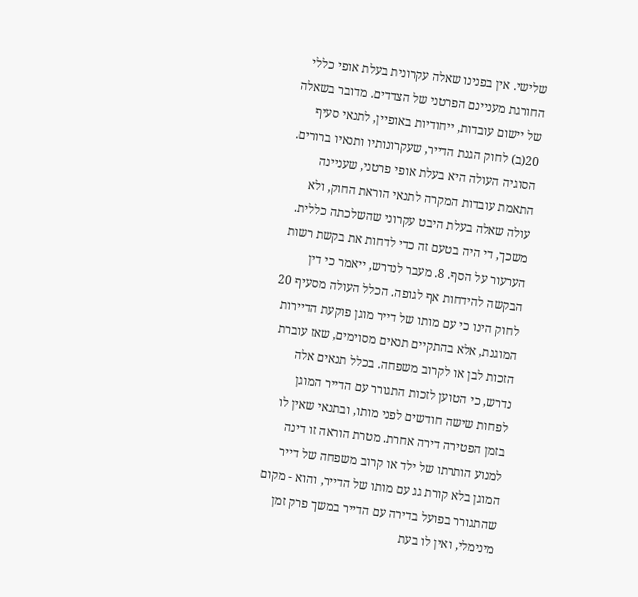שלישי. אין בפנינו שאלה עקרונית בעלת אופי כללי החורגת מעניינם הפרטני של הצדדים. מדובר בשאלה של יישום עובדות, ייחודיות באופיין, לתנאי סעיף 20(ב) לחוק הגנת הדייר, שעקרונותיו ותנאיו ברורים. הסוגיה העולה היא בעלת אופי פרטני, שעניינה התאמת עובדות המקרה לתנאי הוראת החוק, ולא עולה שאלה בעלת היבט עקרוני שהשלכתה כללית. משכך, די היה בטעם זה כדי לדחות את בקשת רשות הערעור על הסף. 8. מעבר לנדרש, ייאמר כי דין הבקשה להידחות אף לגופה. הכלל העולה מסעיף 20 לחוק הינו כי עם מותו של דייר מוגן פוקעת הדיירות המוגנת, אלא בהתקיים תנאים מסוימים, שאז עוברת הזכות לבן או לקרוב משפחה. בכלל תנאים אלה נדרש, כי הטוען לזכות התגורר עם הדייר המוגן לפחות שישה חודשים לפני מותו, ובתנאי שאין לו בזמן הפטירה דירה אחרת. מטרת הוראה זו דינה למנוע הותרתו של ילד או קרוב משפחה של דייר המוגן בלא קורת גג עם מותו של הדייר, והוא - מקום שהתגורר בפועל בדירה עם הדייר במשך פרק זמן מינימלי, ואין לו בעת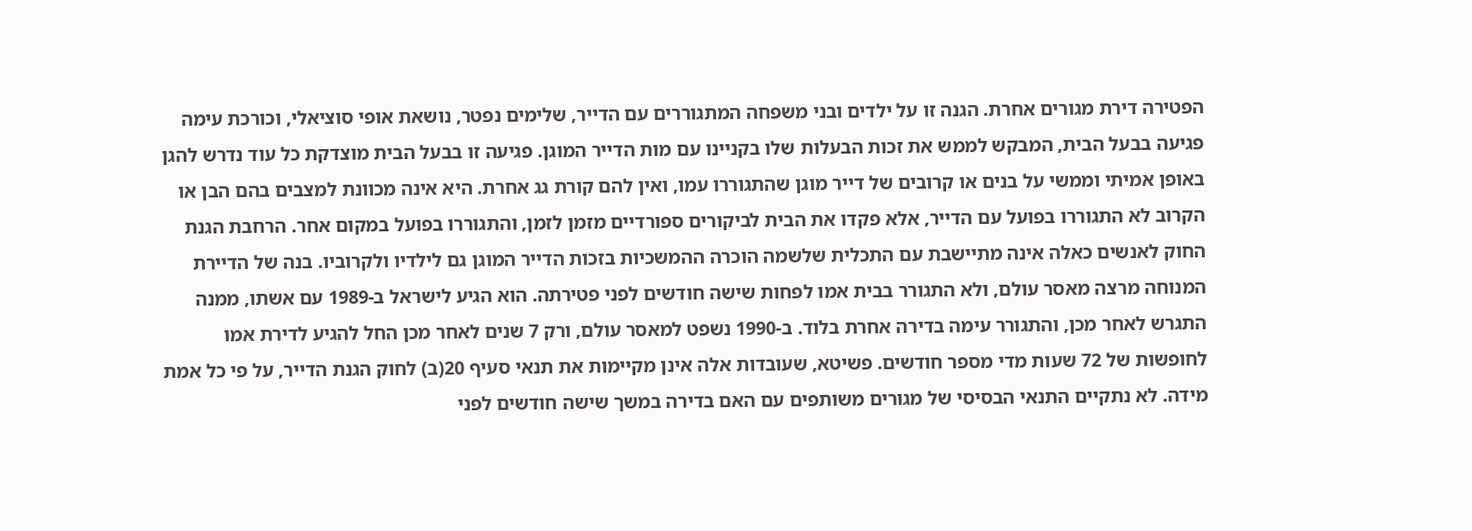הפטירה דירת מגורים אחרת. הגנה זו על ילדים ובני משפחה המתגוררים עם הדייר, שלימים נפטר, נושאת אופי סוציאלי, וכורכת עימה פגיעה בבעל הבית, המבקש לממש את זכות הבעלות שלו בקניינו עם מות הדייר המוגן. פגיעה זו בבעל הבית מוצדקת כל עוד נדרש להגן באופן אמיתי וממשי על בנים או קרובים של דייר מוגן שהתגוררו עמו, ואין להם קורת גג אחרת. היא אינה מכוונת למצבים בהם הבן או הקרוב לא התגוררו בפועל עם הדייר, אלא פקדו את הבית לביקורים ספורדיים מזמן לזמן, והתגוררו בפועל במקום אחר. הרחבת הגנת החוק לאנשים כאלה אינה מתיישבת עם התכלית שלשמה הוכרה ההמשכיות בזכות הדייר המוגן גם לילדיו ולקרוביו. בנה של הדיירת המנוחה מרצה מאסר עולם, ולא התגורר בבית אמו לפחות שישה חודשים לפני פטירתה. הוא הגיע לישראל ב-1989 עם אשתו, ממנה התגרש לאחר מכן, והתגורר עימה בדירה אחרת בלוד. ב-1990 נשפט למאסר עולם, ורק 7 שנים לאחר מכן החל להגיע לדירת אמו לחופשות של 72 שעות מדי מספר חודשים. פשיטא, שעובדות אלה אינן מקיימות את תנאי סעיף 20(ב) לחוק הגנת הדייר, על פי כל אמת מידה. לא נתקיים התנאי הבסיסי של מגורים משותפים עם האם בדירה במשך שישה חודשים לפני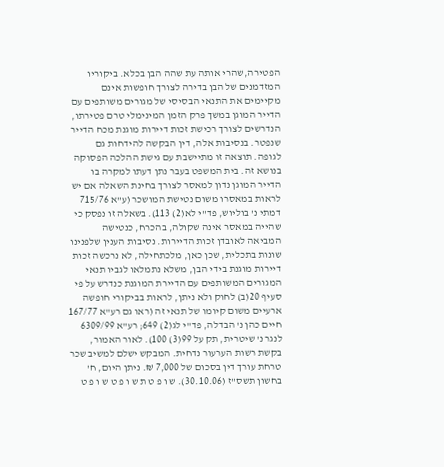הפטירה,שהרי אותה עת שהה הבן בכלא. ביקוריו המזדמנים של הבן בדירה לצורך חופשות אינם מקיימים את התנאי הבסיסי של מגורים משותפים עם הדייר המוגן במשך פרק הזמן המינימלי טרם פטירתו, הנדרשים לצורך רכישת זכות דיירות מוגנת מכח הדייר שנפטר. בנסיבות אלה, דין הבקשה להידחות גם לגופה. תוצאה זו מתיישבת עם גישת ההלכה הפסוקה בנושא זה. בית המשפט בעבר נתן דעתו למקרה בו הדייר המוגן נדון למאסר לצורך בחינת השאלה אם יש לראות במאסרו משום נטישת המושכר (ע"א 715/76 דמתי נ' בוליוש, פד"י לא(2) 113). בשאלה זו נפסק כי שהייה במאסר אינה שקולה, בהכרח, כנטישה המביאה לאובדן זכות הדיירות. נסיבות הענין שלפנינו שונות בתכלית, שכן כאן, מלכתחילה, לא נרכשה זכות דיירות מוגנת בידי הבן, משלא נתמלאו לגביו תנאי המגורים המשותפים עם הדיירת המוגנת כנדרש על פי סעיף 20(ב) לחוק ולא ניתן, לראות בביקורי חופשה ארעיים משום קיומו של תנאי זה (ראו גם רע"א 167/77 חיים כהן נ' הבדלה, פד"י לג(2) 649; רע"א 6309/99 לנגר נ' שיטרית, תק על 99(3) 100). לאור האמור, בקשת רשות הערעור נדחית. המבקש ישלם למשיב שכר טרחת עורך דין בסכום של 7,000 ₪. ניתן היום, ח' בחשון תשס"ז (30.10.06). ש ו פ ט ת ש ו פ ט ש ו פ ט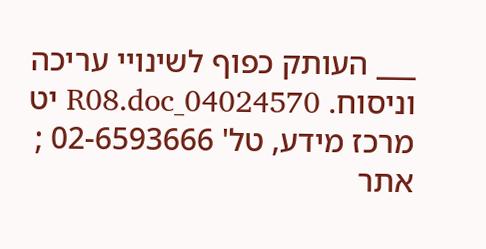___ העותק כפוף לשינויי עריכה וניסוח. 04024570_R08.doc יט מרכז מידע, טל' 02-6593666 ; אתר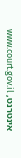אינטרנט, www.court.gov.il